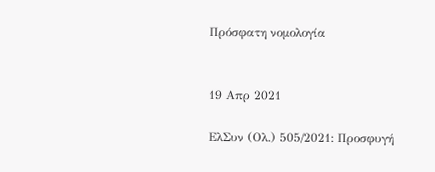Πρόσφατη νομολογία


19 Απρ 2021

ΕλΣυν (Ολ.) 505/2021: Προσφυγή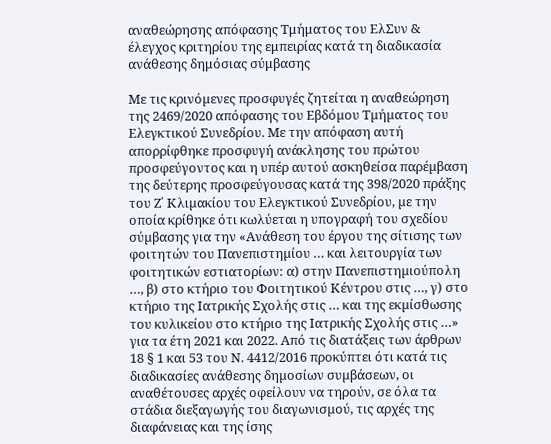αναθεώρησης απόφασης Τμήματος του ΕλΣυν & έλεγχος κριτηρίου της εμπειρίας κατά τη διαδικασία ανάθεσης δημόσιας σύμβασης

Με τις κρινόµενες προσφυγές ζητείται η αναθεώρηση της 2469/2020 απόφασης του Εβδόµου Τµήµατος του Ελεγκτικού Συνεδρίου. Με την απόφαση αυτή απορρίφθηκε προσφυγή ανάκλησης του πρώτου προσφεύγοντος και η υπέρ αυτού ασκηθείσα παρέµβαση της δεύτερης προσφεύγουσας κατά της 398/2020 πράξης του Ζ΄ Κλιµακίου του Ελεγκτικού Συνεδρίου, µε την οποία κρίθηκε ότι κωλύεται η υπογραφή του σχεδίου σύµβασης για την «Ανάθεση του έργου της σίτισης των φοιτητών του Πανεπιστηµίου … και λειτουργία των φοιτητικών εστιατορίων: α) στην Πανεπιστηµιούπολη …, β) στο κτήριο του Φοιτητικού Κέντρου στις …, γ) στο κτήριο της Ιατρικής Σχολής στις … και της εκµίσθωσης του κυλικείου στο κτήριο της Ιατρικής Σχολής στις …» για τα έτη 2021 και 2022. Από τις διατάξεις των άρθρων 18 § 1 και 53 του Ν. 4412/2016 προκύπτει ότι κατά τις διαδικασίες ανάθεσης δηµοσίων συµβάσεων, οι αναθέτουσες αρχές οφείλουν να τηρούν, σε όλα τα στάδια διεξαγωγής του διαγωνισµού, τις αρχές της διαφάνειας και της ίσης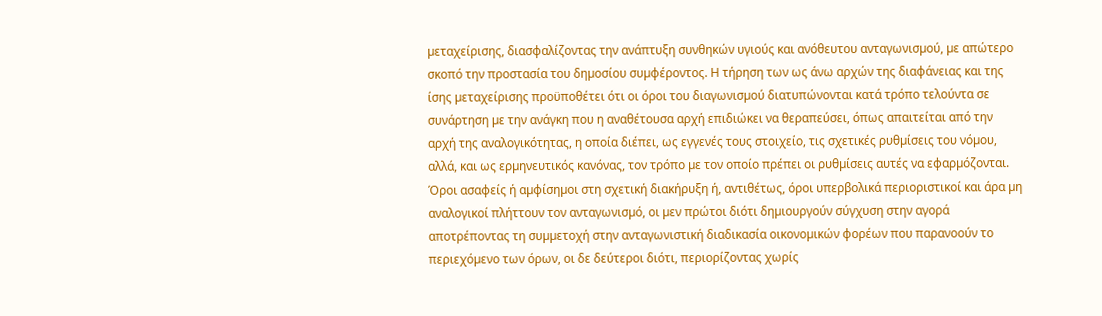µεταχείρισης, διασφαλίζοντας την ανάπτυξη συνθηκών υγιούς και ανόθευτου ανταγωνισµού, µε απώτερο σκοπό την προστασία του δηµοσίου συµφέροντος. Η τήρηση των ως άνω αρχών της διαφάνειας και της ίσης µεταχείρισης προϋποθέτει ότι οι όροι του διαγωνισµού διατυπώνονται κατά τρόπο τελούντα σε συνάρτηση µε την ανάγκη που η αναθέτουσα αρχή επιδιώκει να θεραπεύσει, όπως απαιτείται από την αρχή της αναλογικότητας, η οποία διέπει, ως εγγενές τους στοιχείο, τις σχετικές ρυθµίσεις του νόµου, αλλά, και ως ερµηνευτικός κανόνας, τον τρόπο µε τον οποίο πρέπει οι ρυθµίσεις αυτές να εφαρµόζονται. Όροι ασαφείς ή αµφίσηµοι στη σχετική διακήρυξη ή, αντιθέτως, όροι υπερβολικά περιοριστικοί και άρα µη αναλογικοί πλήττουν τον ανταγωνισµό, οι µεν πρώτοι διότι δηµιουργούν σύγχυση στην αγορά αποτρέποντας τη συµµετοχή στην ανταγωνιστική διαδικασία οικονοµικών φορέων που παρανοούν το περιεχόµενο των όρων, οι δε δεύτεροι διότι, περιορίζοντας χωρίς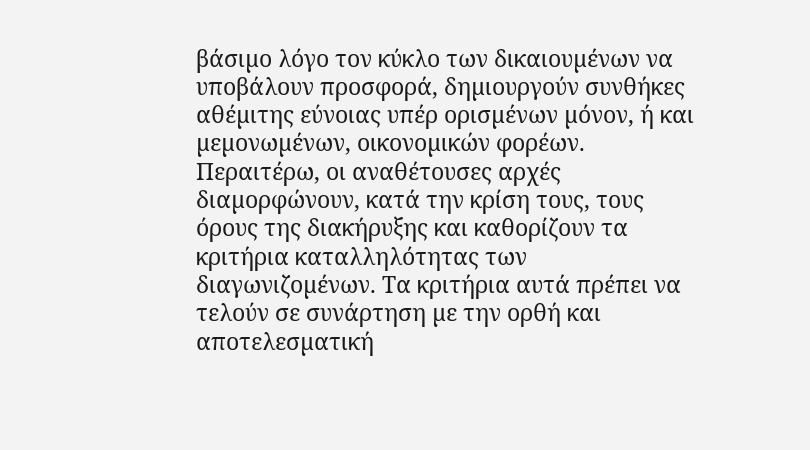βάσιµο λόγο τον κύκλο των δικαιουµένων να υποβάλουν προσφορά, δηµιουργούν συνθήκες αθέµιτης εύνοιας υπέρ ορισµένων µόνον, ή και µεµονωµένων, οικονοµικών φορέων. Περαιτέρω, οι αναθέτουσες αρχές διαµορφώνουν, κατά την κρίση τους, τους όρους της διακήρυξης και καθορίζουν τα κριτήρια καταλληλότητας των διαγωνιζοµένων. Τα κριτήρια αυτά πρέπει να τελούν σε συνάρτηση µε την ορθή και αποτελεσµατική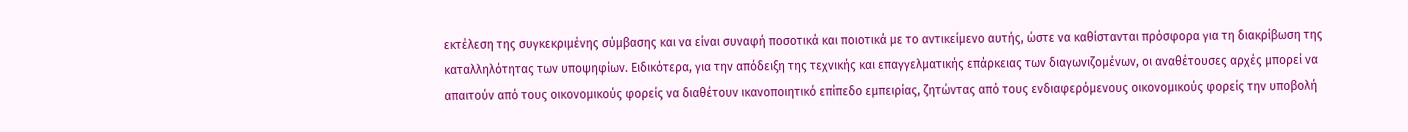εκτέλεση της συγκεκριµένης σύµβασης και να είναι συναφή ποσοτικά και ποιοτικά µε το αντικείµενο αυτής, ώστε να καθίστανται πρόσφορα για τη διακρίβωση της καταλληλότητας των υποψηφίων. Ειδικότερα, για την απόδειξη της τεχνικής και επαγγελµατικής επάρκειας των διαγωνιζοµένων, οι αναθέτουσες αρχές µπορεί να απαιτούν από τους οικονοµικούς φορείς να διαθέτουν ικανοποιητικό επίπεδο εµπειρίας, ζητώντας από τους ενδιαφερόµενους οικονοµικούς φορείς την υποβολή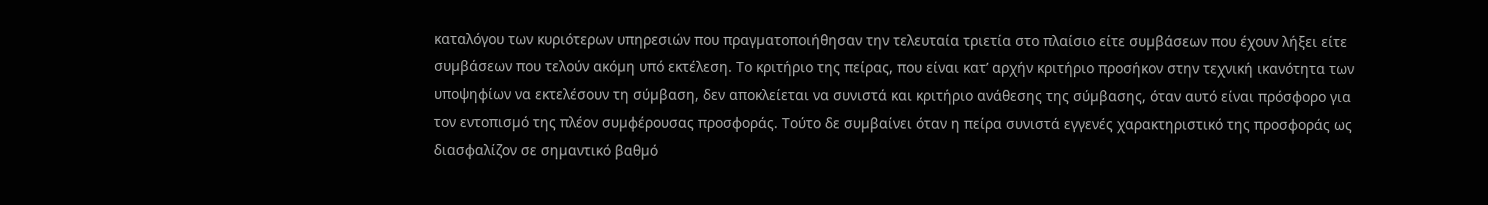καταλόγου των κυριότερων υπηρεσιών που πραγµατοποιήθησαν την τελευταία τριετία στο πλαίσιο είτε συµβάσεων που έχουν λήξει είτε συµβάσεων που τελούν ακόµη υπό εκτέλεση. Το κριτήριο της πείρας, που είναι κατ’ αρχήν κριτήριο προσήκον στην τεχνική ικανότητα των υποψηφίων να εκτελέσουν τη σύµβαση, δεν αποκλείεται να συνιστά και κριτήριo ανάθεσης της σύµβασης, όταν αυτό είναι πρόσφορο για τον εντοπισµό της πλέον συµφέρουσας προσφοράς. Τούτο δε συµβαίνει όταν η πείρα συνιστά εγγενές χαρακτηριστικό της προσφοράς ως διασφαλίζον σε σηµαντικό βαθµό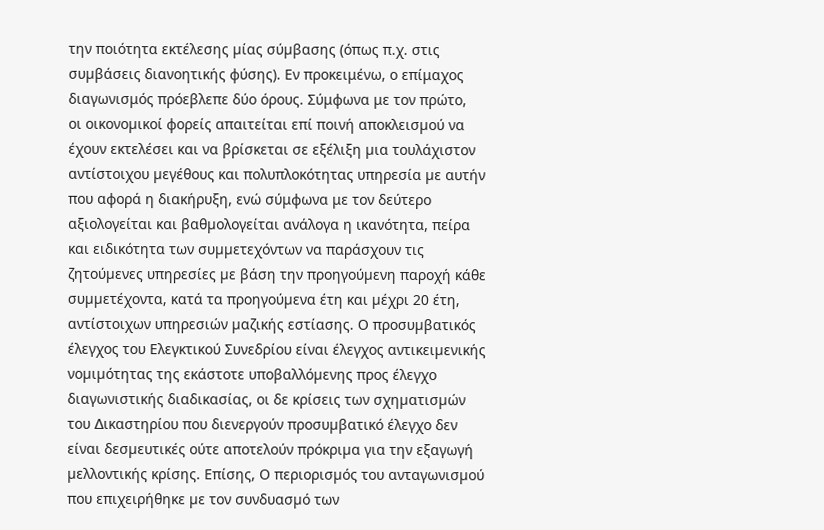την ποιότητα εκτέλεσης µίας σύµβασης (όπως π.χ. στις συµβάσεις διανοητικής φύσης). Εν προκειμένω, ο επίμαχος διαγωνισμός πρόεβλεπε δύο όρους. Σύμφωνα με τον πρώτο,  οι οικονοµικοί φορείς απαιτείται επί ποινή αποκλεισµού να έχουν εκτελέσει και να βρίσκεται σε εξέλιξη µια τουλάχιστον αντίστοιχου µεγέθους και πολυπλοκότητας υπηρεσία µε αυτήν που αφορά η διακήρυξη, ενώ σύμφωνα με τον δεύτερο αξιολογείται και βαθµολογείται ανάλογα η ικανότητα, πείρα και ειδικότητα των συµµετεχόντων να παράσχουν τις ζητούµενες υπηρεσίες µε βάση την προηγούµενη παροχή κάθε συµµετέχοντα, κατά τα προηγούµενα έτη και µέχρι 20 έτη, αντίστοιχων υπηρεσιών µαζικής εστίασης. Ο προσυµβατικός έλεγχος του Ελεγκτικού Συνεδρίου είναι έλεγχος αντικειµενικής νοµιµότητας της εκάστοτε υποβαλλόµενης προς έλεγχο διαγωνιστικής διαδικασίας, οι δε κρίσεις των σχηµατισµών του ∆ικαστηρίου που διενεργούν προσυµβατικό έλεγχο δεν είναι δεσµευτικές ούτε αποτελούν πρόκριµα για την εξαγωγή µελλοντικής κρίσης. Επίσης, Ο περιορισµός του ανταγωνισµού που επιχειρήθηκε µε τον συνδυασµό των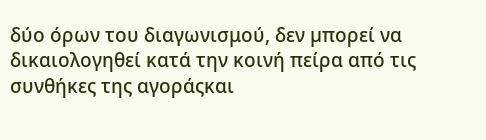δύο όρων του διαγωνισμού, δεν µπορεί να δικαιολογηθεί κατά την κοινή πείρα από τις συνθήκες της αγοράςκαι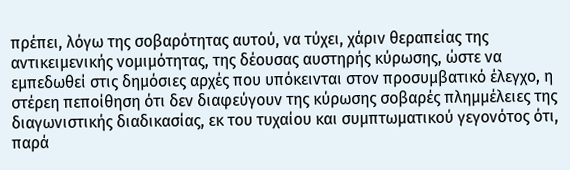πρέπει, λόγω της σοβαρότητας αυτού, να τύχει, χάριν θεραπείας της αντικειµενικής νοµιµότητας, της δέουσας αυστηρής κύρωσης, ώστε να εµπεδωθεί στις δηµόσιες αρχές που υπόκεινται στον προσυµβατικό έλεγχο, η στέρεη πεποίθηση ότι δεν διαφεύγουν της κύρωσης σοβαρές πληµµέλειες της διαγωνιστικής διαδικασίας, εκ του τυχαίου και συµπτωµατικού γεγονότος ότι, παρά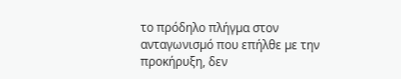το πρόδηλο πλήγµα στον ανταγωνισµό που επήλθε µε την προκήρυξη, δεν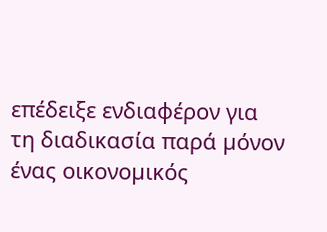επέδειξε ενδιαφέρον για τη διαδικασία παρά µόνον ένας οικονοµικός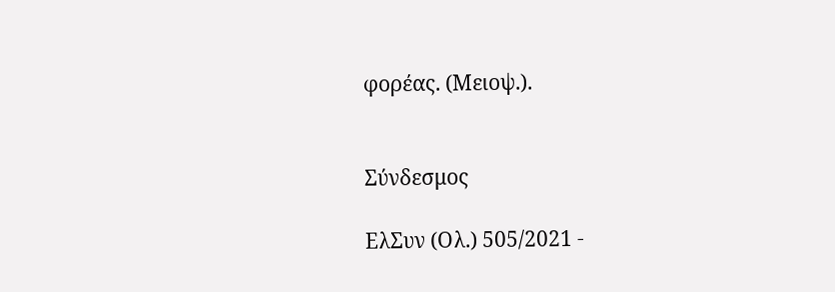φορέας. (Μειοψ.).


Σύνδεσμος

ΕλΣυν (Ολ.) 505/2021 -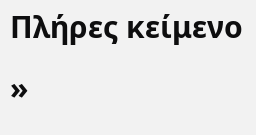Πλήρες κείμενο »